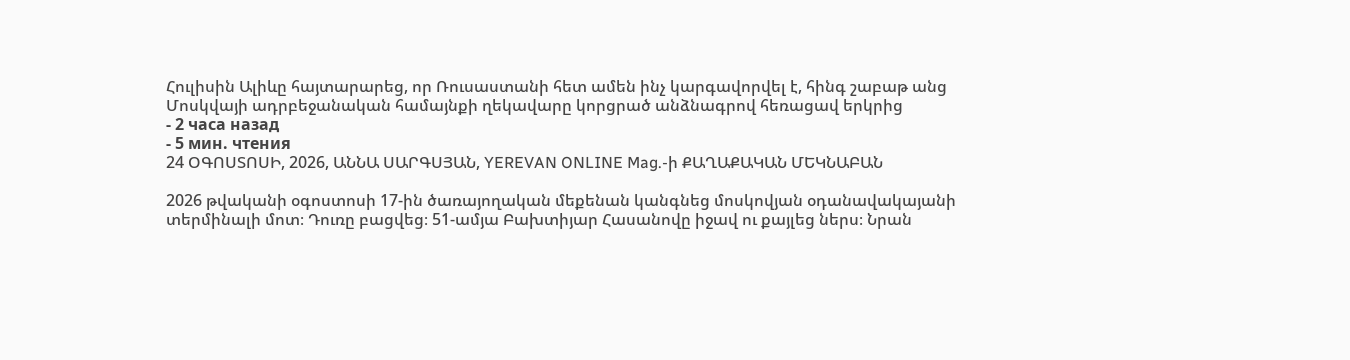Հուլիսին Ալիևը հայտարարեց, որ Ռուսաստանի հետ ամեն ինչ կարգավորվել է, հինգ շաբաթ անց Մոսկվայի ադրբեջանական համայնքի ղեկավարը կորցրած անձնագրով հեռացավ երկրից
- 2 часа назад
- 5 мин. чтения
24 ՕԳՈՍՏՈՍԻ, 2026, ԱՆՆԱ ՍԱՐԳՍՅԱՆ, YEREVAN ONLINE Mag.-ի ՔԱՂԱՔԱԿԱՆ ՄԵԿՆԱԲԱՆ

2026 թվականի օգոստոսի 17-ին ծառայողական մեքենան կանգնեց մոսկովյան օդանավակայանի տերմինալի մոտ։ Դուռը բացվեց։ 51-ամյա Բախտիյար Հասանովը իջավ ու քայլեց ներս։ Նրան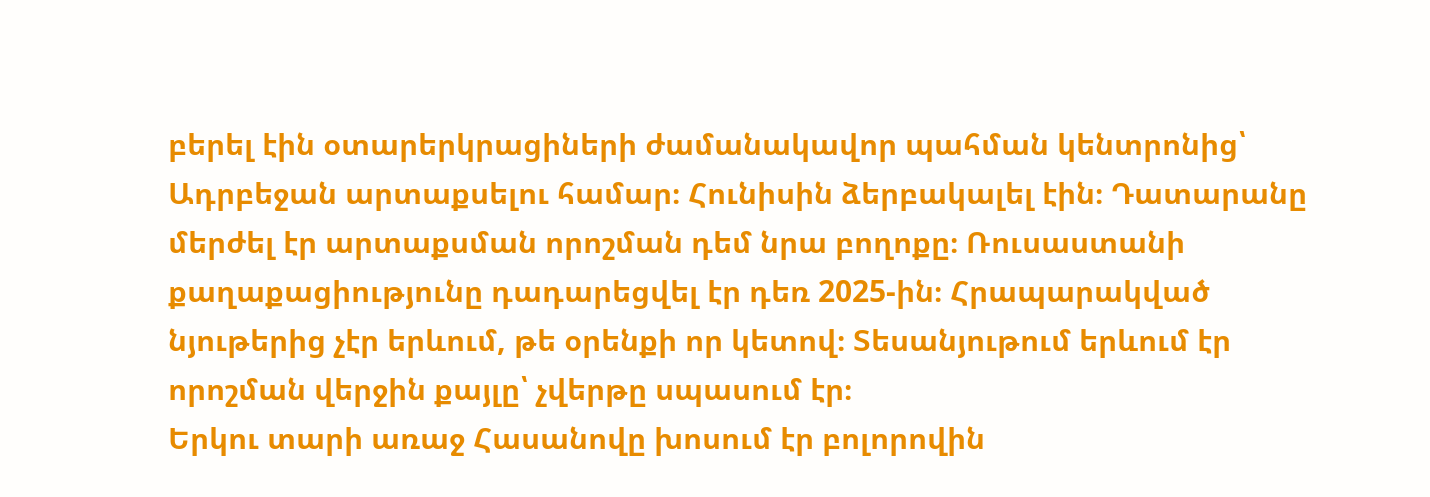բերել էին օտարերկրացիների ժամանակավոր պահման կենտրոնից՝ Ադրբեջան արտաքսելու համար։ Հունիսին ձերբակալել էին։ Դատարանը մերժել էր արտաքսման որոշման դեմ նրա բողոքը։ Ռուսաստանի քաղաքացիությունը դադարեցվել էր դեռ 2025-ին։ Հրապարակված նյութերից չէր երևում, թե օրենքի որ կետով։ Տեսանյութում երևում էր որոշման վերջին քայլը՝ չվերթը սպասում էր։
Երկու տարի առաջ Հասանովը խոսում էր բոլորովին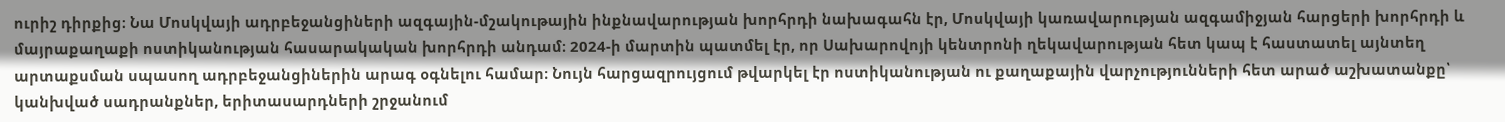ուրիշ դիրքից։ Նա Մոսկվայի ադրբեջանցիների ազգային-մշակութային ինքնավարության խորհրդի նախագահն էր, Մոսկվայի կառավարության ազգամիջյան հարցերի խորհրդի և մայրաքաղաքի ոստիկանության հասարակական խորհրդի անդամ։ 2024-ի մարտին պատմել էր, որ Սախարովոյի կենտրոնի ղեկավարության հետ կապ է հաստատել այնտեղ արտաքսման սպասող ադրբեջանցիներին արագ օգնելու համար։ Նույն հարցազրույցում թվարկել էր ոստիկանության ու քաղաքային վարչությունների հետ արած աշխատանքը՝ կանխված սադրանքներ, երիտասարդների շրջանում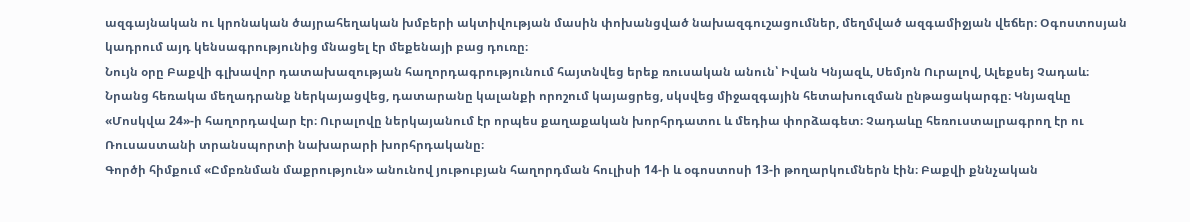ազգայնական ու կրոնական ծայրահեղական խմբերի ակտիվության մասին փոխանցված նախազգուշացումներ, մեղմված ազգամիջյան վեճեր։ Օգոստոսյան կադրում այդ կենսագրությունից մնացել էր մեքենայի բաց դուռը։
Նույն օրը Բաքվի գլխավոր դատախազության հաղորդագրությունում հայտնվեց երեք ռուսական անուն՝ Իվան Կնյազև, Սեմյոն Ուրալով, Ալեքսեյ Չադաև։ Նրանց հեռակա մեղադրանք ներկայացվեց, դատարանը կալանքի որոշում կայացրեց, սկսվեց միջազգային հետախուզման ընթացակարգը։ Կնյազևը «Մոսկվա 24»-ի հաղորդավար էր։ Ուրալովը ներկայանում էր որպես քաղաքական խորհրդատու և մեդիա փորձագետ։ Չադաևը հեռուստալրագրող էր ու Ռուսաստանի տրանսպորտի նախարարի խորհրդականը։
Գործի հիմքում «Ըմբռնման մաքրություն» անունով յութուբյան հաղորդման հուլիսի 14-ի և օգոստոսի 13-ի թողարկումներն էին։ Բաքվի քննչական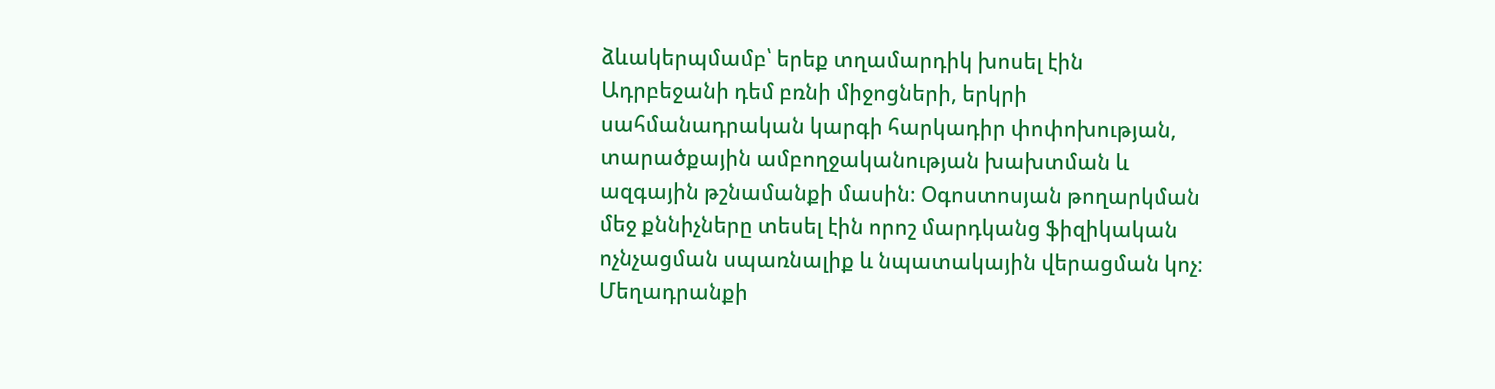ձևակերպմամբ՝ երեք տղամարդիկ խոսել էին Ադրբեջանի դեմ բռնի միջոցների, երկրի սահմանադրական կարգի հարկադիր փոփոխության, տարածքային ամբողջականության խախտման և ազգային թշնամանքի մասին։ Օգոստոսյան թողարկման մեջ քննիչները տեսել էին որոշ մարդկանց ֆիզիկական ոչնչացման սպառնալիք և նպատակային վերացման կոչ։ Մեղադրանքի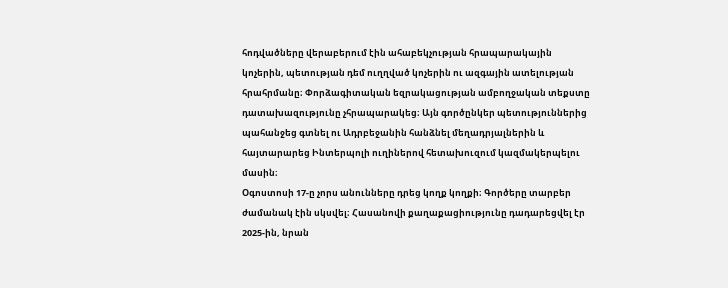հոդվածները վերաբերում էին ահաբեկչության հրապարակային կոչերին, պետության դեմ ուղղված կոչերին ու ազգային ատելության հրահրմանը։ Փորձագիտական եզրակացության ամբողջական տեքստը դատախազությունը չհրապարակեց։ Այն գործընկեր պետություններից պահանջեց գտնել ու Ադրբեջանին հանձնել մեղադրյալներին և հայտարարեց Ինտերպոլի ուղիներով հետախուզում կազմակերպելու մասին։
Օգոստոսի 17-ը չորս անունները դրեց կողք կողքի։ Գործերը տարբեր ժամանակ էին սկսվել։ Հասանովի քաղաքացիությունը դադարեցվել էր 2025-ին, նրան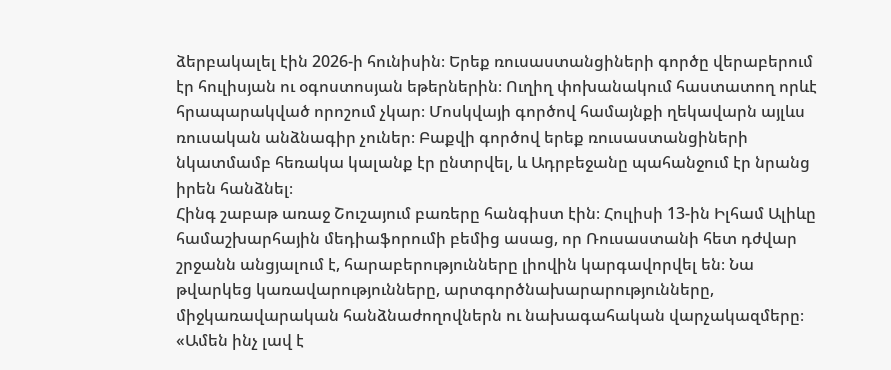ձերբակալել էին 2026-ի հունիսին։ Երեք ռուսաստանցիների գործը վերաբերում էր հուլիսյան ու օգոստոսյան եթերներին։ Ուղիղ փոխանակում հաստատող որևէ հրապարակված որոշում չկար։ Մոսկվայի գործով համայնքի ղեկավարն այլևս ռուսական անձնագիր չուներ։ Բաքվի գործով երեք ռուսաստանցիների նկատմամբ հեռակա կալանք էր ընտրվել, և Ադրբեջանը պահանջում էր նրանց իրեն հանձնել։
Հինգ շաբաթ առաջ Շուշայում բառերը հանգիստ էին։ Հուլիսի 13-ին Իլհամ Ալիևը համաշխարհային մեդիաֆորումի բեմից ասաց, որ Ռուսաստանի հետ դժվար շրջանն անցյալում է, հարաբերությունները լիովին կարգավորվել են։ Նա թվարկեց կառավարությունները, արտգործնախարարությունները, միջկառավարական հանձնաժողովներն ու նախագահական վարչակազմերը։ «Ամեն ինչ լավ է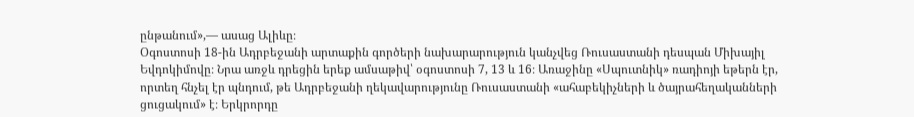ընթանում»,— ասաց Ալիևը։
Օգոստոսի 18-ին Ադրբեջանի արտաքին գործերի նախարարություն կանչվեց Ռուսաստանի դեսպան Միխայիլ Եվդոկիմովը։ Նրա առջև դրեցին երեք ամսաթիվ՝ օգոստոսի 7, 13 և 16։ Առաջինը «Սպուտնիկ» ռադիոյի եթերն էր, որտեղ հնչել էր պնդում, թե Ադրբեջանի ղեկավարությունը Ռուսաստանի «ահաբեկիչների և ծայրահեղականների ցուցակում» է։ Երկրորդը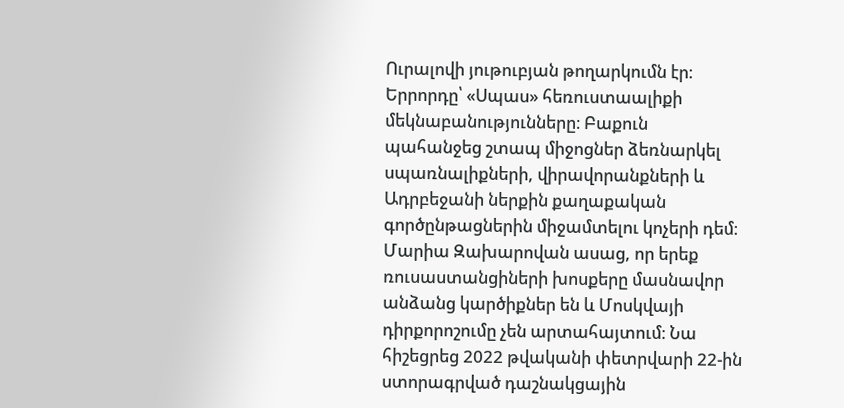Ուրալովի յութուբյան թողարկումն էր։ Երրորդը՝ «Սպաս» հեռուստաալիքի մեկնաբանությունները։ Բաքուն պահանջեց շտապ միջոցներ ձեռնարկել սպառնալիքների, վիրավորանքների և Ադրբեջանի ներքին քաղաքական գործընթացներին միջամտելու կոչերի դեմ։
Մարիա Զախարովան ասաց, որ երեք ռուսաստանցիների խոսքերը մասնավոր անձանց կարծիքներ են և Մոսկվայի դիրքորոշումը չեն արտահայտում։ Նա հիշեցրեց 2022 թվականի փետրվարի 22-ին ստորագրված դաշնակցային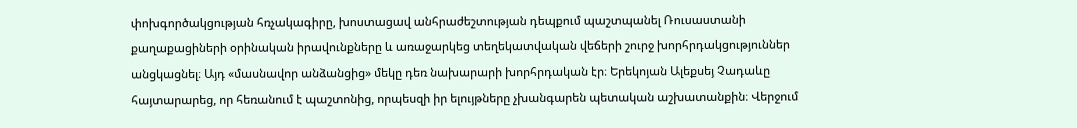փոխգործակցության հռչակագիրը, խոստացավ անհրաժեշտության դեպքում պաշտպանել Ռուսաստանի քաղաքացիների օրինական իրավունքները և առաջարկեց տեղեկատվական վեճերի շուրջ խորհրդակցություններ անցկացնել։ Այդ «մասնավոր անձանցից» մեկը դեռ նախարարի խորհրդական էր։ Երեկոյան Ալեքսեյ Չադաևը հայտարարեց, որ հեռանում է պաշտոնից, որպեսզի իր ելույթները չխանգարեն պետական աշխատանքին։ Վերջում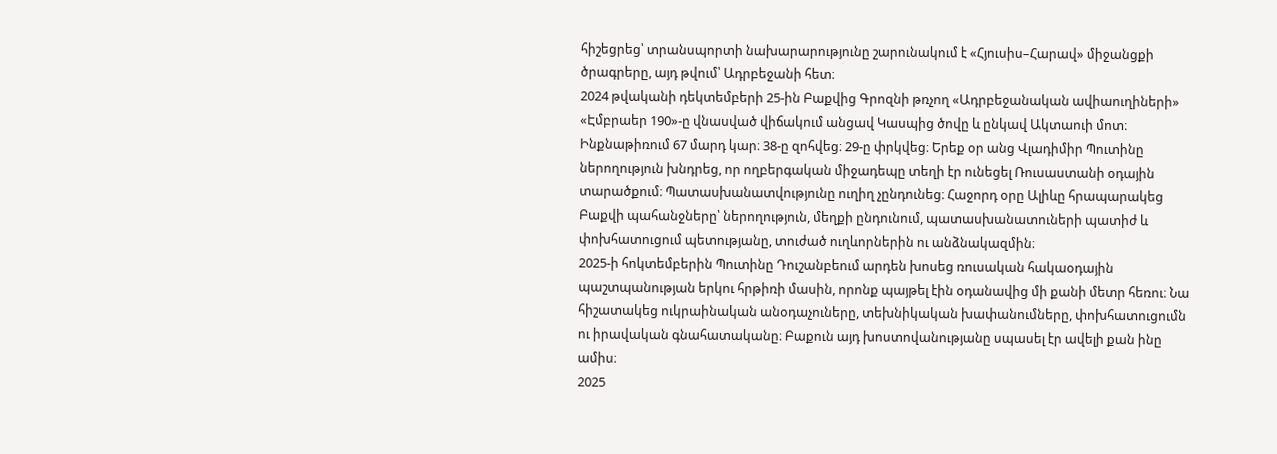հիշեցրեց՝ տրանսպորտի նախարարությունը շարունակում է «Հյուսիս–Հարավ» միջանցքի ծրագրերը, այդ թվում՝ Ադրբեջանի հետ։
2024 թվականի դեկտեմբերի 25-ին Բաքվից Գրոզնի թռչող «Ադրբեջանական ավիաուղիների» «Էմբրաեր 190»-ը վնասված վիճակում անցավ Կասպից ծովը և ընկավ Ակտաուի մոտ։ Ինքնաթիռում 67 մարդ կար։ 38-ը զոհվեց։ 29-ը փրկվեց։ Երեք օր անց Վլադիմիր Պուտինը ներողություն խնդրեց, որ ողբերգական միջադեպը տեղի էր ունեցել Ռուսաստանի օդային տարածքում։ Պատասխանատվությունը ուղիղ չընդունեց։ Հաջորդ օրը Ալիևը հրապարակեց Բաքվի պահանջները՝ ներողություն, մեղքի ընդունում, պատասխանատուների պատիժ և փոխհատուցում պետությանը, տուժած ուղևորներին ու անձնակազմին։
2025-ի հոկտեմբերին Պուտինը Դուշանբեում արդեն խոսեց ռուսական հակաօդային պաշտպանության երկու հրթիռի մասին, որոնք պայթել էին օդանավից մի քանի մետր հեռու։ Նա հիշատակեց ուկրաինական անօդաչուները, տեխնիկական խափանումները, փոխհատուցումն ու իրավական գնահատականը։ Բաքուն այդ խոստովանությանը սպասել էր ավելի քան ինը ամիս։
2025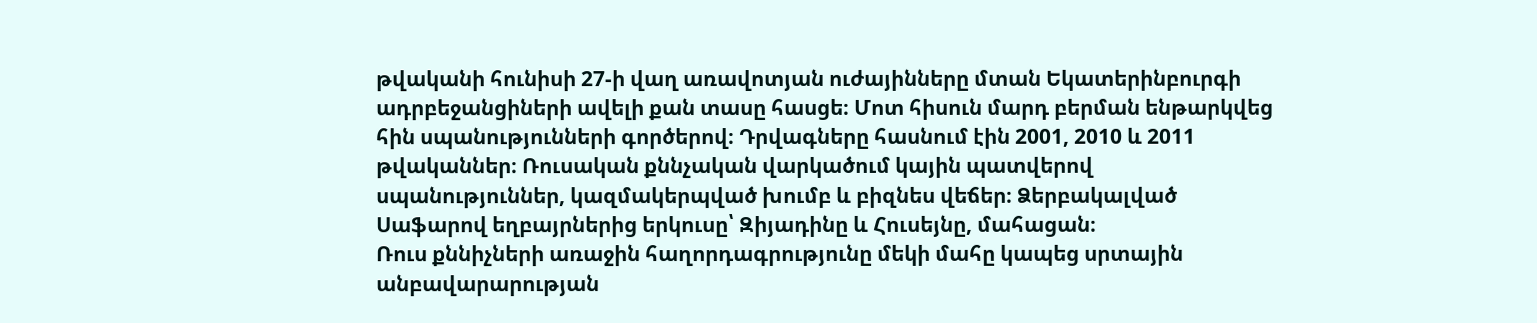թվականի հունիսի 27-ի վաղ առավոտյան ուժայինները մտան Եկատերինբուրգի ադրբեջանցիների ավելի քան տասը հասցե։ Մոտ հիսուն մարդ բերման ենթարկվեց հին սպանությունների գործերով։ Դրվագները հասնում էին 2001, 2010 և 2011 թվականներ։ Ռուսական քննչական վարկածում կային պատվերով սպանություններ, կազմակերպված խումբ և բիզնես վեճեր։ Ձերբակալված Սաֆարով եղբայրներից երկուսը՝ Զիյադինը և Հուսեյնը, մահացան։
Ռուս քննիչների առաջին հաղորդագրությունը մեկի մահը կապեց սրտային անբավարարության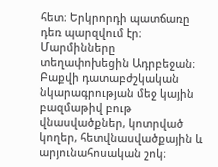հետ։ Երկրորդի պատճառը դեռ պարզվում էր։ Մարմինները տեղափոխեցին Ադրբեջան։ Բաքվի դատաբժշկական նկարագրության մեջ կային բազմաթիվ բութ վնասվածքներ, կոտրված կողեր, հետվնասվածքային և արյունահոսական շոկ։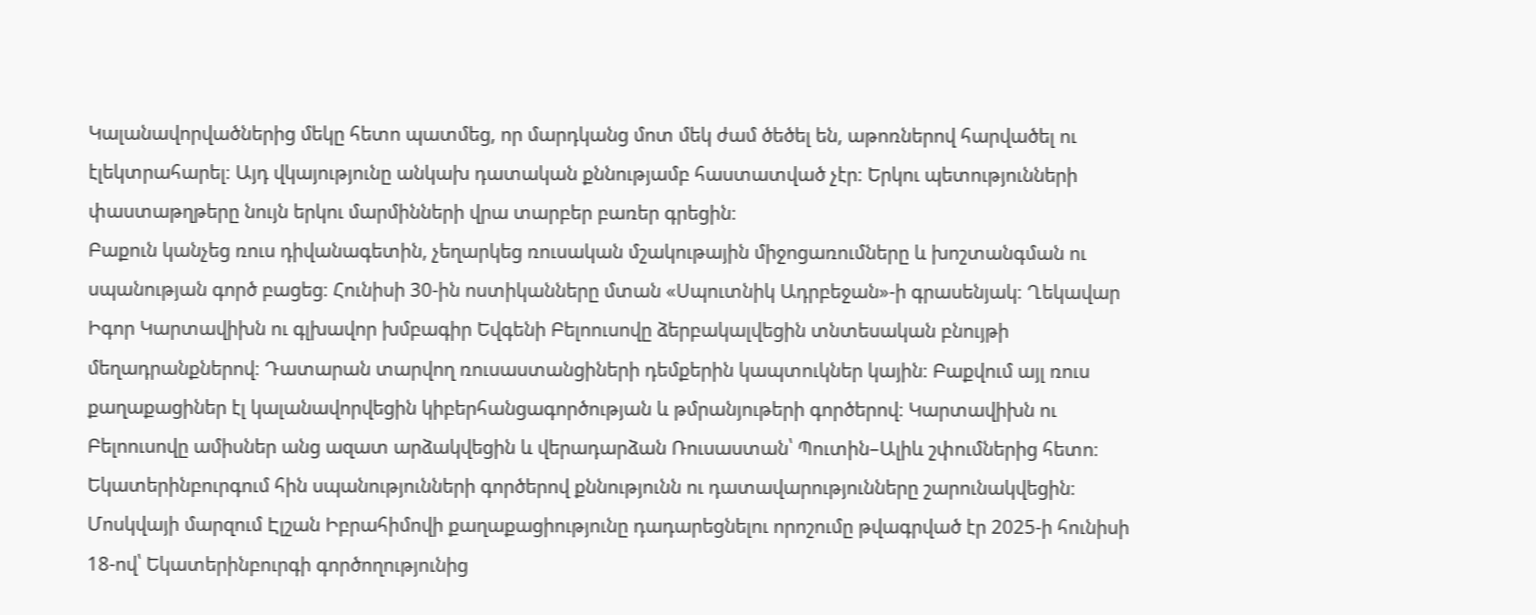Կալանավորվածներից մեկը հետո պատմեց, որ մարդկանց մոտ մեկ ժամ ծեծել են, աթոռներով հարվածել ու էլեկտրահարել։ Այդ վկայությունը անկախ դատական քննությամբ հաստատված չէր։ Երկու պետությունների փաստաթղթերը նույն երկու մարմինների վրա տարբեր բառեր գրեցին։
Բաքուն կանչեց ռուս դիվանագետին, չեղարկեց ռուսական մշակութային միջոցառումները և խոշտանգման ու սպանության գործ բացեց։ Հունիսի 30-ին ոստիկանները մտան «Սպուտնիկ Ադրբեջան»-ի գրասենյակ։ Ղեկավար Իգոր Կարտավիխն ու գլխավոր խմբագիր Եվգենի Բելոուսովը ձերբակալվեցին տնտեսական բնույթի մեղադրանքներով։ Դատարան տարվող ռուսաստանցիների դեմքերին կապտուկներ կային։ Բաքվում այլ ռուս քաղաքացիներ էլ կալանավորվեցին կիբերհանցագործության և թմրանյութերի գործերով։ Կարտավիխն ու Բելոուսովը ամիսներ անց ազատ արձակվեցին և վերադարձան Ռուսաստան՝ Պուտին–Ալիև շփումներից հետո։ Եկատերինբուրգում հին սպանությունների գործերով քննությունն ու դատավարությունները շարունակվեցին։
Մոսկվայի մարզում Էլշան Իբրահիմովի քաղաքացիությունը դադարեցնելու որոշումը թվագրված էր 2025-ի հունիսի 18-ով՝ Եկատերինբուրգի գործողությունից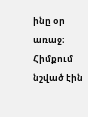ինը օր առաջ։ Հիմքում նշված էին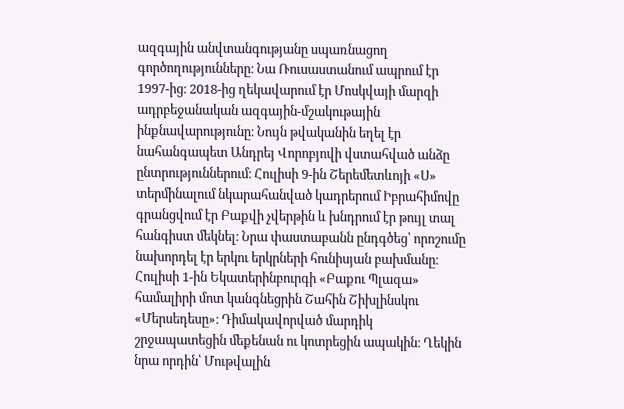ազգային անվտանգությանը սպառնացող գործողությունները։ Նա Ռուսաստանում ապրում էր 1997-ից։ 2018-ից ղեկավարում էր Մոսկվայի մարզի ադրբեջանական ազգային-մշակութային ինքնավարությունը։ Նույն թվականին եղել էր նահանգապետ Անդրեյ Վորոբյովի վստահված անձը ընտրություններում։ Հուլիսի 9-ին Շերեմետևոյի «Ս» տերմինալում նկարահանված կադրերում Իբրահիմովը գրանցվում էր Բաքվի չվերթին և խնդրում էր թույլ տալ հանգիստ մեկնել։ Նրա փաստաբանն ընդգծեց՝ որոշումը նախորդել էր երկու երկրների հունիսյան բախմանը։
Հուլիսի 1-ին Եկատերինբուրգի «Բաքու Պլազա» համալիրի մոտ կանգնեցրին Շահին Շիխլինսկու «Մերսեդեսը»։ Դիմակավորված մարդիկ շրջապատեցին մեքենան ու կոտրեցին ապակին։ Ղեկին նրա որդին՝ Մութվալին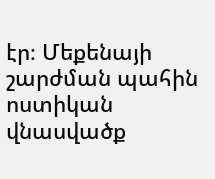էր։ Մեքենայի շարժման պահին ոստիկան վնասվածք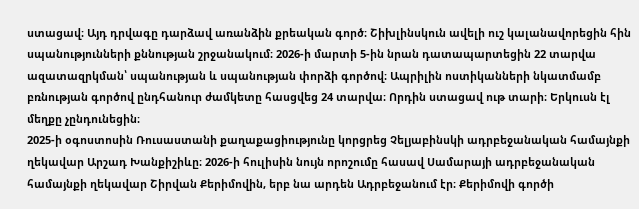ստացավ։ Այդ դրվագը դարձավ առանձին քրեական գործ։ Շիխլինսկուն ավելի ուշ կալանավորեցին հին սպանությունների քննության շրջանակում։ 2026-ի մարտի 5-ին նրան դատապարտեցին 22 տարվա ազատազրկման՝ սպանության և սպանության փորձի գործով։ Ապրիլին ոստիկանների նկատմամբ բռնության գործով ընդհանուր ժամկետը հասցվեց 24 տարվա։ Որդին ստացավ ութ տարի։ Երկուսն էլ մեղքը չընդունեցին։
2025-ի օգոստոսին Ռուսաստանի քաղաքացիությունը կորցրեց Չելյաբինսկի ադրբեջանական համայնքի ղեկավար Արշադ Խանքիշիևը։ 2026-ի հուլիսին նույն որոշումը հասավ Սամարայի ադրբեջանական համայնքի ղեկավար Շիրվան Քերիմովին, երբ նա արդեն Ադրբեջանում էր։ Քերիմովի գործի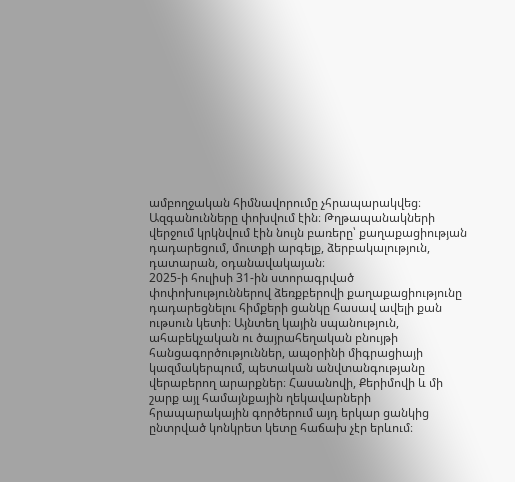ամբողջական հիմնավորումը չհրապարակվեց։ Ազգանունները փոխվում էին։ Թղթապանակների վերջում կրկնվում էին նույն բառերը՝ քաղաքացիության դադարեցում, մուտքի արգելք, ձերբակալություն, դատարան, օդանավակայան։
2025-ի հուլիսի 31-ին ստորագրված փոփոխություններով ձեռքբերովի քաղաքացիությունը դադարեցնելու հիմքերի ցանկը հասավ ավելի քան ութսուն կետի։ Այնտեղ կային սպանություն, ահաբեկչական ու ծայրահեղական բնույթի հանցագործություններ, ապօրինի միգրացիայի կազմակերպում, պետական անվտանգությանը վերաբերող արարքներ։ Հասանովի, Քերիմովի և մի շարք այլ համայնքային ղեկավարների հրապարակային գործերում այդ երկար ցանկից ընտրված կոնկրետ կետը հաճախ չէր երևում։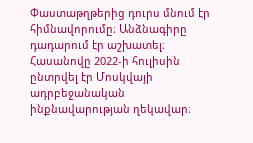Փաստաթղթերից դուրս մնում էր հիմնավորումը։ Անձնագիրը դադարում էր աշխատել։
Հասանովը 2022-ի հուլիսին ընտրվել էր Մոսկվայի ադրբեջանական ինքնավարության ղեկավար։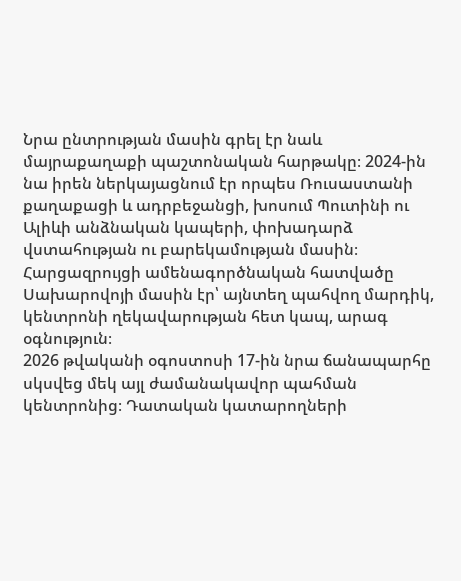Նրա ընտրության մասին գրել էր նաև մայրաքաղաքի պաշտոնական հարթակը։ 2024-ին նա իրեն ներկայացնում էր որպես Ռուսաստանի քաղաքացի և ադրբեջանցի, խոսում Պուտինի ու Ալիևի անձնական կապերի, փոխադարձ վստահության ու բարեկամության մասին։ Հարցազրույցի ամենագործնական հատվածը Սախարովոյի մասին էր՝ այնտեղ պահվող մարդիկ, կենտրոնի ղեկավարության հետ կապ, արագ օգնություն։
2026 թվականի օգոստոսի 17-ին նրա ճանապարհը սկսվեց մեկ այլ ժամանակավոր պահման կենտրոնից։ Դատական կատարողների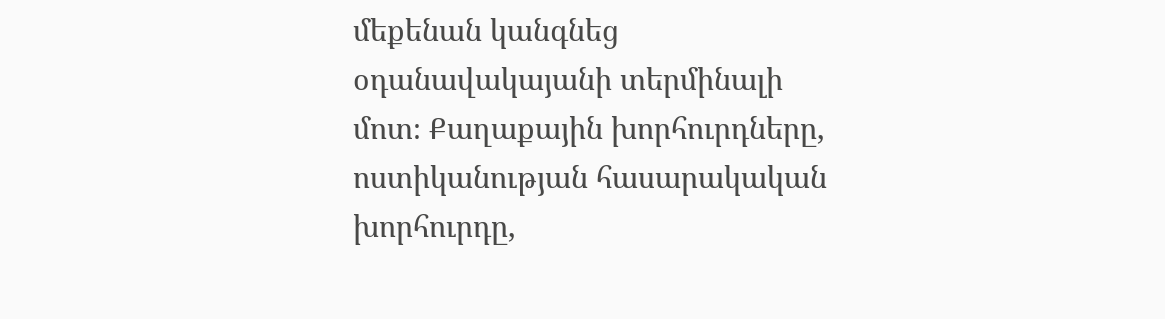մեքենան կանգնեց օդանավակայանի տերմինալի մոտ։ Քաղաքային խորհուրդները, ոստիկանության հասարակական խորհուրդը,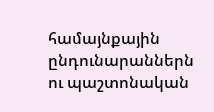համայնքային ընդունարաններն ու պաշտոնական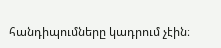հանդիպումները կադրում չէին։